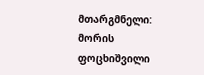მთარგმნელი: მორის ფოცხიშვილი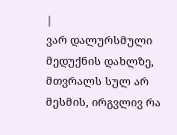|
ვარ დალურსმული მედუქნის დახლზე, მთვრალს სულ არ მესმის, ირგვლივ რა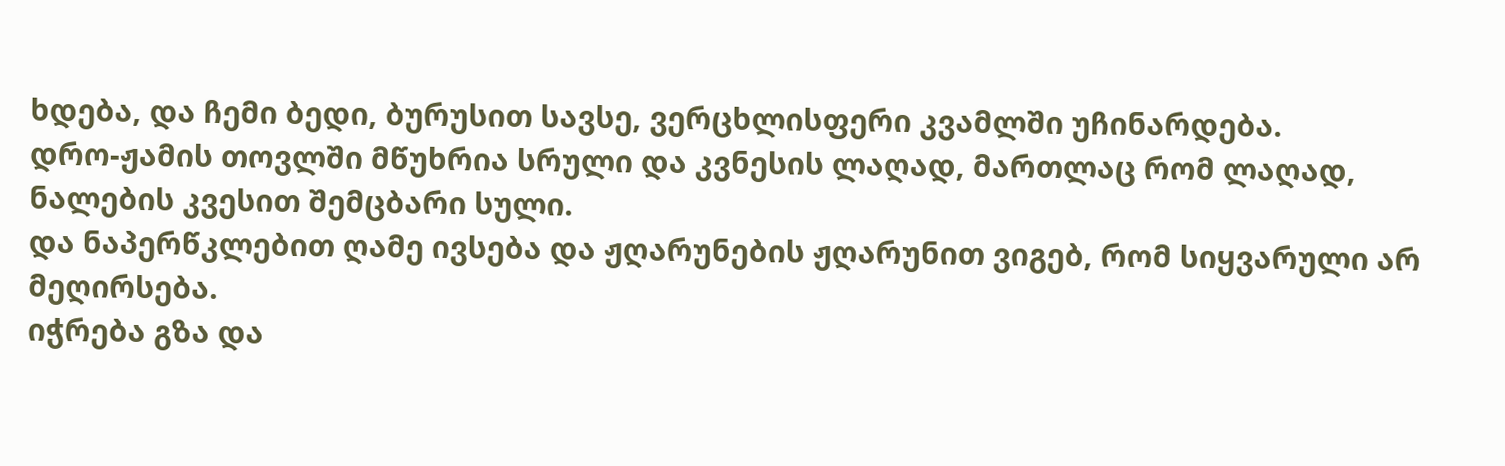ხდება, და ჩემი ბედი, ბურუსით სავსე, ვერცხლისფერი კვამლში უჩინარდება.
დრო-ჟამის თოვლში მწუხრია სრული და კვნესის ლაღად, მართლაც რომ ლაღად, ნალების კვესით შემცბარი სული.
და ნაპერწკლებით ღამე ივსება და ჟღარუნების ჟღარუნით ვიგებ, რომ სიყვარული არ მეღირსება.
იჭრება გზა და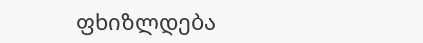ფხიზლდება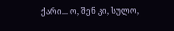ქარი... ო, შენ კი, სულო,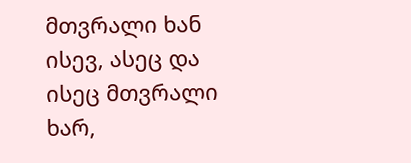მთვრალი ხან ისევ, ასეც და ისეც მთვრალი ხარ,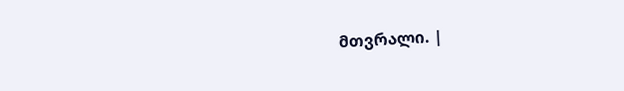მთვრალი. |